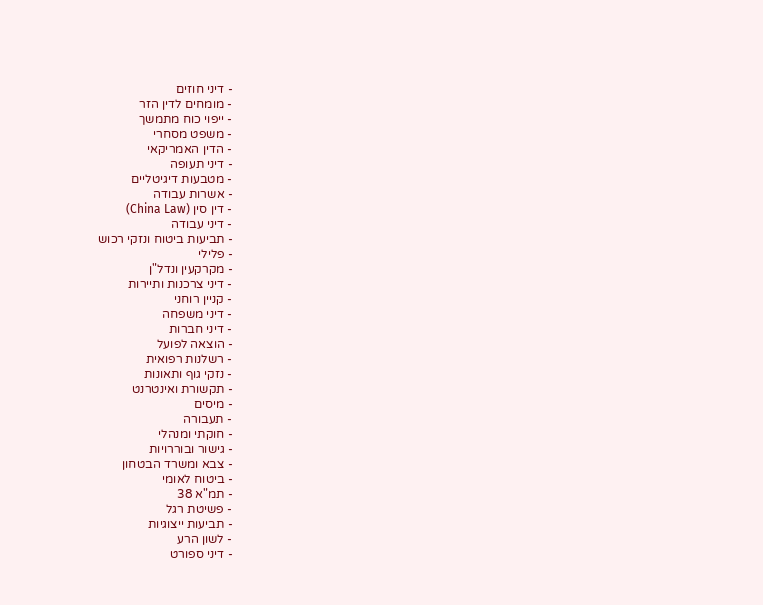- דיני חוזים
- מומחים לדין הזר
- ייפוי כוח מתמשך
- משפט מסחרי
- הדין האמריקאי
- דיני תעופה
- מטבעות דיגיטליים
- אשרות עבודה
- דין סין (China Law)
- דיני עבודה
- תביעות ביטוח ונזקי רכוש
- פלילי
- מקרקעין ונדל"ן
- דיני צרכנות ותיירות
- קניין רוחני
- דיני משפחה
- דיני חברות
- הוצאה לפועל
- רשלנות רפואית
- נזקי גוף ותאונות
- תקשורת ואינטרנט
- מיסים
- תעבורה
- חוקתי ומנהלי
- גישור ובוררויות
- צבא ומשרד הבטחון
- ביטוח לאומי
- תמ"א 38
- פשיטת רגל
- תביעות ייצוגיות
- לשון הרע
- דיני ספורט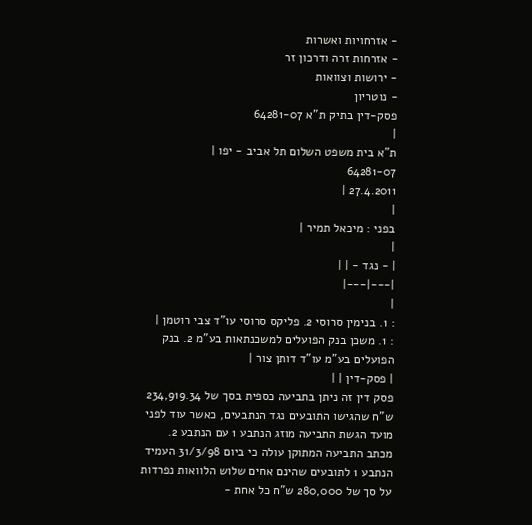- אזרחויות ואשרות
- אזרחות זרה ודרכון זר
- ירושות וצוואות
- נוטריון
פסק-דין בתיק ת"א 64281-07
|
ת"א בית משפט השלום תל אביב - יפו |
64281-07
27.4.2011 |
|
בפני : מיכאל תמיר |
|
| - נגד - | |
|---|---|
|
: 1. בנימין סרוסי 2. פליקס סרוסי עו"ד צבי רוטמן |
: 1. משכן בנק הפועלים למשכנתאות בע"מ 2. בנק הפועלים בע"מ עו"ד דותן צור |
| פסק-דין | |
פסק דין זה ניתן בתביעה כספית בסך של 234,919.34 ש"ח שהגישו התובעים נגד הנתבעים, כאשר עוד לפני מועד הגשת התביעה מוזג הנתבע 1 עם הנתבע 2.
מכתב התביעה המתוקן עולה כי ביום 31/3/98 העמיד הנתבע 1 לתובעים שהינם אחים שלוש הלוואות נפרדות על סך של 280,000 ש"ח כל אחת -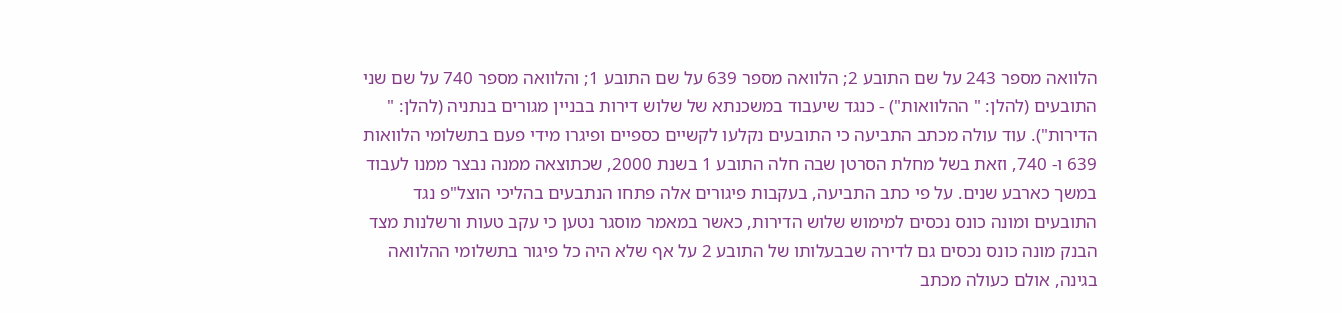הלוואה מספר 243 על שם התובע 2; הלוואה מספר 639 על שם התובע 1; והלוואה מספר 740 על שם שני התובעים (להלן: " ההלוואות") - כנגד שיעבוד במשכנתא של שלוש דירות בבניין מגורים בנתניה (להלן: " הדירות"). עוד עולה מכתב התביעה כי התובעים נקלעו לקשיים כספיים ופיגרו מידי פעם בתשלומי הלוואות 639 ו- 740, וזאת בשל מחלת הסרטן שבה חלה התובע 1 בשנת 2000, שכתוצאה ממנה נבצר ממנו לעבוד במשך כארבע שנים. על פי כתב התביעה, בעקבות פיגורים אלה פתחו הנתבעים בהליכי הוצל"פ נגד התובעים ומונה כונס נכסים למימוש שלוש הדירות, כאשר במאמר מוסגר נטען כי עקב טעות ורשלנות מצד הבנק מונה כונס נכסים גם לדירה שבבעלותו של התובע 2 על אף שלא היה כל פיגור בתשלומי ההלוואה בגינה, אולם כעולה מכתב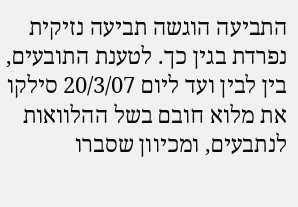התביעה הוגשה תביעה נזיקית נפרדת בגין כך. לטענת התובעים, בין לבין ועד ליום 20/3/07 סילקו את מלוא חובם בשל ההלוואות לנתבעים, ומכיוון שסברו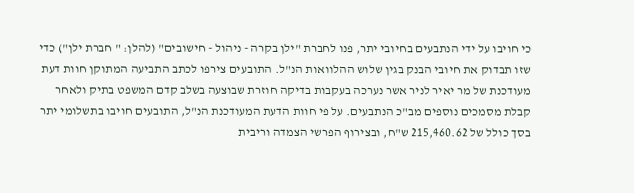כי חויבו על ידי הנתבעים בחיובי יתר, פנו לחברת "ילן בקרה - ניהול - חישובים" (להלן: " חברת ילן") כדי שזו תבדוק את חיובי הבנק בגין שלוש ההלוואות הנ"ל. התובעים צירפו לכתב התביעה המתוקן חוות דעת מעודכנת של מר יאיר לניר אשר נערכה בעקבות בדיקה חוזרת שבוצעה בשלב קדם המשפט בתיק ולאחר קבלת מסמכים נוספים מב"כ הנתבעים. על פי חוות הדעת המעודכנת הנ"ל, התובעים חויבו בתשלומי יתר בסך כולל של 215,460.62 ש"ח, ובצירוף הפרשי הצמדה וריבית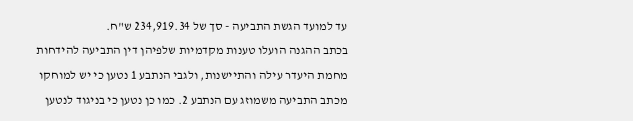עד למועד הגשת התביעה - סך של 234,919.34 ש"ח.
בכתב ההגנה הועלו טענות מקדמיות שלפיהן דין התביעה להידחות מחמת היעדר עילה והתיישנות, ולגבי הנתבע 1 נטען כי יש למוחקו מכתב התביעה משמוזג עם הנתבע 2. כמו כן נטען כי בניגוד לנטען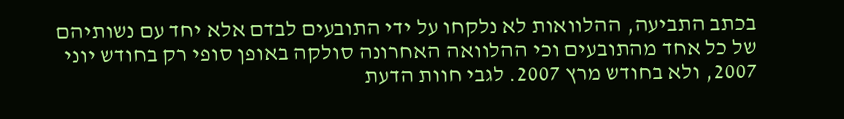בכתב התביעה, ההלוואות לא נלקחו על ידי התובעים לבדם אלא יחד עם נשותיהם של כל אחד מהתובעים וכי ההלוואה האחרונה סולקה באופן סופי רק בחודש יוני 2007, ולא בחודש מרץ 2007. לגבי חוות הדעת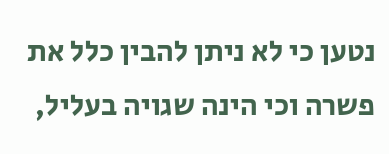נטען כי לא ניתן להבין כלל את פשרה וכי הינה שגויה בעליל,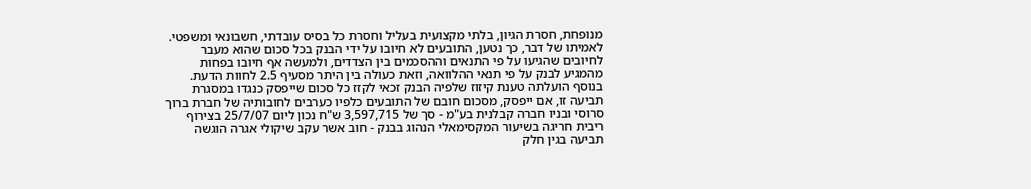מנופחת, חסרת הגיון, בלתי מקצועית בעליל וחסרת כל בסיס עובדתי, חשבונאי ומשפטי. לאמיתו של דבר, כך נטען, התובעים לא חיובו על ידי הבנק בכל סכום שהוא מעבר לחיובים שהגיעו על פי התנאים וההסכמים בין הצדדים, ולמעשה אף חיובו בפחות מהמגיע לבנק על פי תנאי ההלוואה, וזאת כעולה בין היתר מסעיף 2.5 לחוות הדעת. בנוסף הועלתה טענת קיזוז שלפיה הבנק זכאי לקזז כל סכום שייפסק כנגדו במסגרת תביעה זו, אם ייפסק, מסכום חובם של התובעים כלפיו כערבים לחובותיה של חברת ברוך סרוסי ובניו חברה קבלנית בע"מ - סך של 3,597,715 ש"ח נכון ליום 25/7/07 בצירוף ריבית חריגה בשיעור המקסימאלי הנהוג בבנק - חוב אשר עקב שיקולי אגרה הוגשה תביעה בגין חלק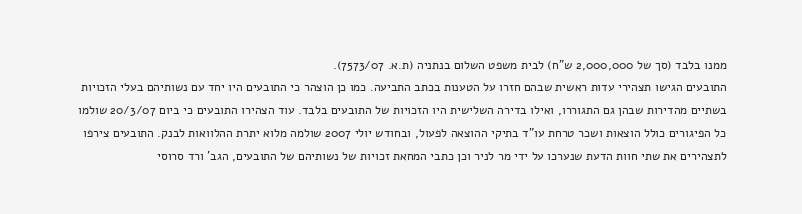ממנו בלבד (סך של 2,000,000 ש"ח) לבית משפט השלום בנתניה (ת.א. 7573/07).
התובעים הגישו תצהירי עדות ראשית שבהם חזרו על הטענות בכתב התביעה. כמו כן הוצהר כי התובעים היו יחד עם נשותיהם בעלי הזכויות בשתיים מהדירות שבהן גם התגוררו, ואילו בדירה השלישית היו הזכויות של התובעים בלבד. עוד הצהירו התובעים כי ביום 20/3/07 שולמו כל הפיגורים כולל הוצאות ושכר טרחת עו"ד בתיקי ההוצאה לפעול, ובחודש יולי 2007 שולמה מלוא יתרת ההלוואות לבנק. התובעים צירפו לתצהירים את שתי חוות הדעת שנערכו על ידי מר לניר וכן כתבי המחאת זכויות של נשותיהם של התובעים, הגב' ורד סרוסי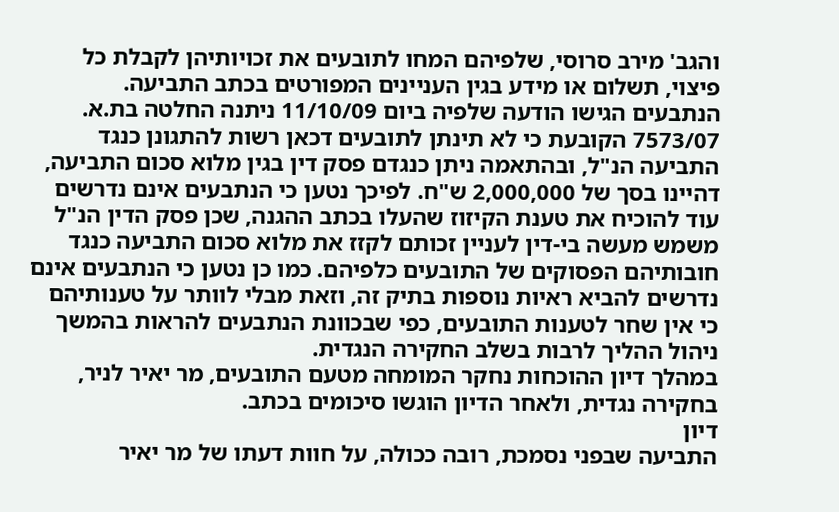והגב' מירב סרוסי, שלפיהם המחו לתובעים את זכויותיהן לקבלת כל פיצוי, תשלום או מידע בגין העניינים המפורטים בכתב התביעה.
הנתבעים הגישו הודעה שלפיה ביום 11/10/09 ניתנה החלטה בת.א. 7573/07 הקובעת כי לא תינתן לתובעים דכאן רשות להתגונן כנגד התביעה הנ"ל, ובהתאמה ניתן כנגדם פסק דין בגין מלוא סכום התביעה, דהיינו בסך של 2,000,000 ש"ח. לפיכך נטען כי הנתבעים אינם נדרשים עוד להוכיח את טענת הקיזוז שהעלו בכתב ההגנה, שכן פסק הדין הנ"ל משמש מעשה בי-דין לעניין זכותם לקזז את מלוא סכום התביעה כנגד חובותיהם הפסוקים של התובעים כלפיהם. כמו כן נטען כי הנתבעים אינם נדרשים להביא ראיות נוספות בתיק זה, וזאת מבלי לוותר על טענותיהם כי אין שחר לטענות התובעים, כפי שבכוונת הנתבעים להראות בהמשך ניהול ההליך לרבות בשלב החקירה הנגדית.
במהלך דיון ההוכחות נחקר המומחה מטעם התובעים, מר יאיר לניר, בחקירה נגדית, ולאחר הדיון הוגשו סיכומים בכתב.
דיון
התביעה שבפני נסמכת, רובה ככולה, על חוות דעתו של מר יאיר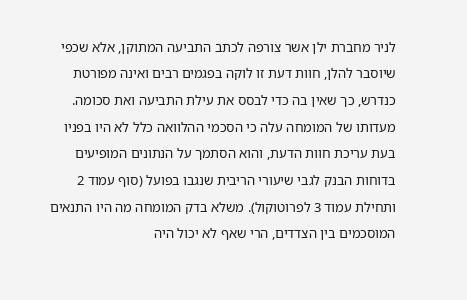לניר מחברת ילן אשר צורפה לכתב התביעה המתוקן, אלא שכפי שיוסבר להלן, חוות דעת זו לוקה בפגמים רבים ואינה מפורטת כנדרש, כך שאין בה כדי לבסס את עילת התביעה ואת סכומה.
מעדותו של המומחה עלה כי הסכמי ההלוואה כלל לא היו בפניו בעת עריכת חוות הדעת, והוא הסתמך על הנתונים המופיעים בדוחות הבנק לגבי שיעורי הריבית שנגבו בפועל (סוף עמוד 2 ותחילת עמוד 3 לפרוטוקול). משלא בדק המומחה מה היו התנאים המוסכמים בין הצדדים, הרי שאף לא יכול היה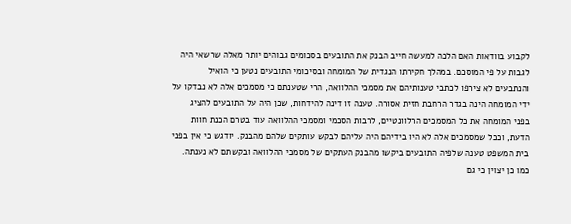לקבוע בוודאות האם הלכה למעשה חייב הבנק את התובעים בסכומים גבוהים יותר מאלה שרשאי היה לגבות על פי המוסכם. במהלך חקירתו הנגדית של המומחה ובסיכומי התובעים נטען כי הואיל והנתבעים לא צירפו לכתבי טענותיהם את מסמכי ההלוואה, הרי שטענתם כי מסמכים אלה לא נבדקו על ידי המומחה הינה בגדר הרחבת חזית אסורה. טענה זו דינה להידחות, שכן היה על התובעים להציג בפני המומחה את כל המסמכים הרלוונטיים, לרבות הסכמי ומסמכי ההלוואה עוד בטרם הכנת חוות הדעת, וככל שמסמכים אלה לא היו בידיהם היה עליהם לבקש עותקים שלהם מהבנק. יודגש כי אין בפני בית המשפט טענה שלפיה התובעים ביקשו מהבנק העתקים של מסמכי ההלוואה ובקשתם לא נענתה. כמו כן יצוין כי גם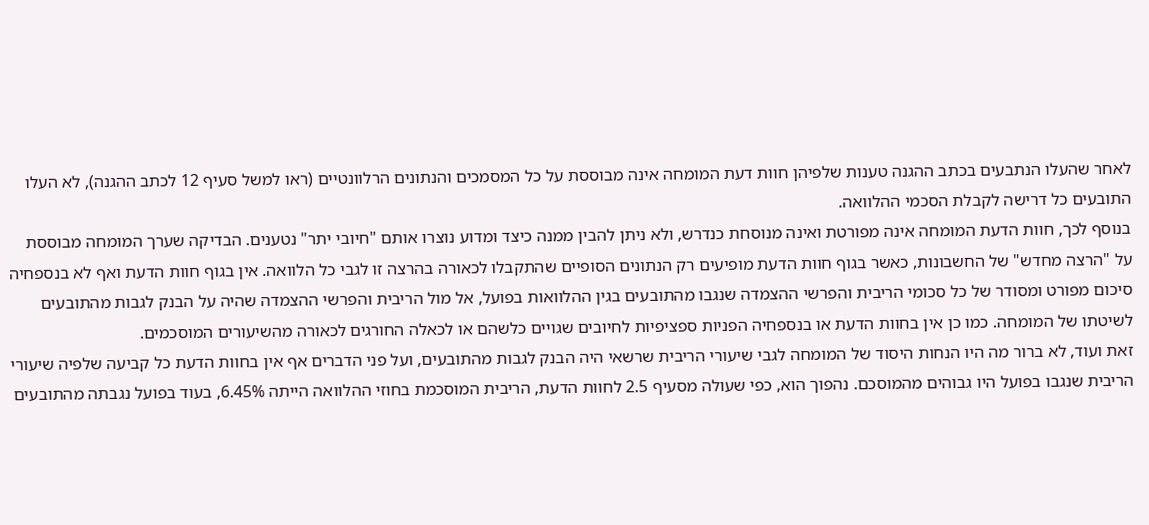לאחר שהעלו הנתבעים בכתב ההגנה טענות שלפיהן חוות דעת המומחה אינה מבוססת על כל המסמכים והנתונים הרלוונטיים (ראו למשל סעיף 12 לכתב ההגנה), לא העלו התובעים כל דרישה לקבלת הסכמי ההלוואה.
בנוסף לכך, חוות הדעת המומחה אינה מפורטת ואינה מנוסחת כנדרש, ולא ניתן להבין ממנה כיצד ומדוע נוצרו אותם "חיובי יתר" נטענים. הבדיקה שערך המומחה מבוססת על "הרצה מחדש" של החשבונות, כאשר בגוף חוות הדעת מופיעים רק הנתונים הסופיים שהתקבלו לכאורה בהרצה זו לגבי כל הלוואה. אין בגוף חוות הדעת ואף לא בנספחיה סיכום מפורט ומסודר של כל סכומי הריבית והפרשי ההצמדה שנגבו מהתובעים בגין ההלוואות בפועל, אל מול הריבית והפרשי ההצמדה שהיה על הבנק לגבות מהתובעים לשיטתו של המומחה. כמו כן אין בחוות הדעת או בנספחיה הפניות ספציפיות לחיובים שגויים כלשהם או לכאלה החורגים לכאורה מהשיעורים המוסכמים.
זאת ועוד, לא ברור מה היו הנחות היסוד של המומחה לגבי שיעורי הריבית שרשאי היה הבנק לגבות מהתובעים, ועל פני הדברים אף אין בחוות הדעת כל קביעה שלפיה שיעורי הריבית שנגבו בפועל היו גבוהים מהמוסכם. נהפוך הוא, כפי שעולה מסעיף 2.5 לחוות הדעת, הריבית המוסכמת בחוזי ההלוואה הייתה 6.45%, בעוד בפועל נגבתה מהתובעים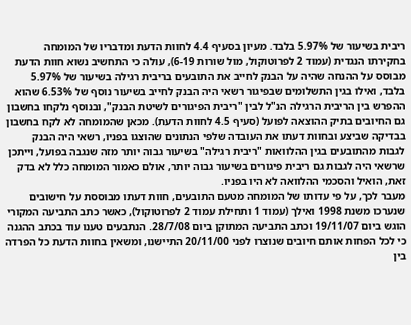ריבית בשיעור של 5.97% בלבד. מעיון בסעיף 4.4 לחוות הדעת ומדבריו של המומחה בחקירתו הנגדית (עמוד 2 לפרוטוקול, מול שורות 6-19), עולה כי התחשיב נשוא חוות הדעת מבוסס על ההנחה שהיה על הבנק לחייב את התובעים בריבית רגילה בשיעור של 5.97% בלבד, ואילו בגין התשלומים שבפיגור רשאי היה הבנק לחייב בשיעור נוסף של 6.53% שהוא ההפרש בין הריבית הרגילה הנ"ל לבין "ריבית הפיגורים לשיטת הבנק", ובנוסף נלקחו בחשבון גם החיובים בתיק ההוצאה לפועל (סעיף 4.5 לחוות הדעת). מכאן שהמומחה לא לקח בחשבון בבדיקה שביצע ובחוות דעתו את העובדה שלפי הנתונים שהוצגו בפניו, רשאי היה הבנק לגבות מהתובעים בגין ההלוואות "ריבית רגילה" בשיעור גבוה יותר מזה שנגבה בפועל, וייתכן שרשאי היה לגבות גם ריבית פיגורים בשיעור גבוה יותר, אולם כאמור המומחה כלל לא בדק זאת, הואיל והסכמי ההלוואה לא היו בפניו.
מעבר לכך, על פי עדותו של המומחה מטעם התובעים, חוות דעתו מבוססת על חישובים שנערכו משנת 1998 ואילך (עמוד 1 ותחילת עמוד 2 לפרוטוקול), כאשר כתב התביעה המקורי הוגש ביום 19/11/07 וכתב התביעה המתוקן ביום 28/7/08. הנתבעים טענו עוד בכתב ההגנה כי לכל הפחות אותם חיובים שנוצרו לפני 20/11/00 התיישנו, ומשאין בחוות הדעת כל הפרדה בין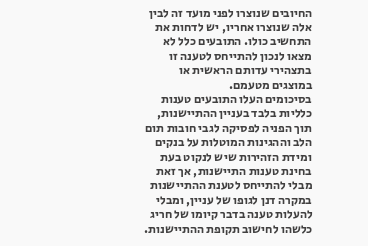החיובים שנוצרו לפני מועד זה לבין אלה שנוצרו אחריו, יש לדחות את התחשיב כולו. התובעים כלל לא מצאו לנכון להתייחס לטענה זו בתצהירי עדותם הראשית או במוצגים מטעמם.
בסיכומים העלו התובעים טענות כלליות בלבד בעניין ההתיישנות, תוך הפניה לפסיקה לגבי חובות תום הלב וההגינות המוטלות על בנקים ומידת הזהירות שיש לנקוט בעת בחינת טענות התיישנות, אך זאת מבלי להתייחס לטענת ההתיישנות במקרה דנן לגופו של עניין, ומבלי להעלות טענה בדבר קיומו של חריג כלשהו לחישוב תקופת ההתיישנות.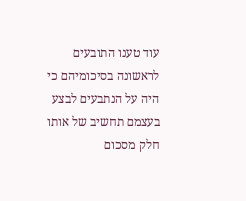עוד טענו התובעים לראשונה בסיכומיהם כי היה על הנתבעים לבצע בעצמם תחשיב של אותו חלק מסכום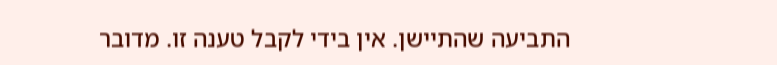התביעה שהתיישן. אין בידי לקבל טענה זו. מדובר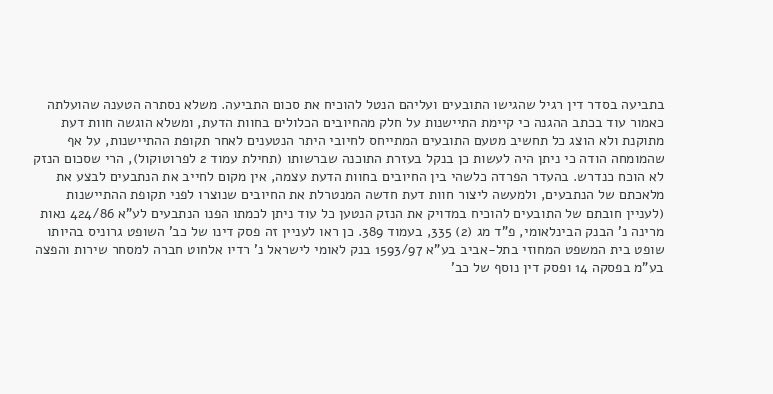בתביעה בסדר דין רגיל שהגישו התובעים ועליהם הנטל להוכיח את סכום התביעה. משלא נסתרה הטענה שהועלתה כאמור עוד בכתב ההגנה כי קיימת התיישנות על חלק מהחיובים הכלולים בחוות הדעת, ומשלא הוגשה חוות דעת מתוקנת ולא הוצג כל תחשיב מטעם התובעים המתייחס לחיובי היתר הנטענים לאחר תקופת ההתיישנות, על אף שהמומחה הודה כי ניתן היה לעשות כן בנקל בעזרת התוכנה שברשותו (תחילת עמוד 2 לפרוטוקול), הרי שסכום הנזק לא הוכח כנדרש. בהעדר הפרדה כלשהי בין החיובים בחוות הדעת עצמה, אין מקום לחייב את הנתבעים לבצע את מלאכתם של הנתבעים, ולמעשה ליצור חוות דעת חדשה המנטרלת את החיובים שנוצרו לפני תקופת ההתיישנות (לעניין חובתם של התובעים להוכיח במדויק את הנזק הנטען כל עוד ניתן לכמתו הפנו הנתבעים לע"א 424/86 נאות מרינה נ' הבנק הבינלאומי, פ"ד מג (2) 335, בעמוד 389. כן ראו לעניין זה פסק דינו של כב' השופט גרוניס בהיותו שופט בית המשפט המחוזי בתל-אביב בע"א 1593/97 בנק לאומי לישראל נ' רדיו אלחוט חברה למסחר שירות והפצה בע"מ בפסקה 14 ופסק דין נוסף של כב'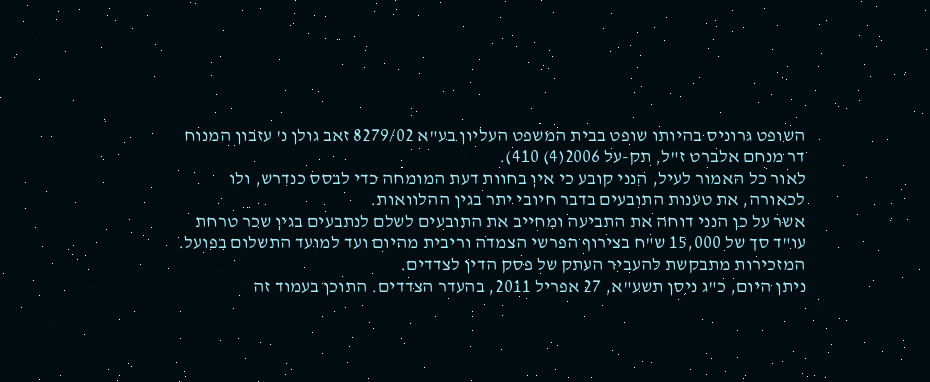השופט גרוניס בהיותו שופט בבית המשפט העליון בע"א 8279/02 זאב גולן נ' עזבון המנוח דר מנחם אלברט ז"ל, תק-על 2006(4) 410).
לאור כל האמור לעיל, הנני קובע כי אין בחוות דעת המומחה כדי לבסס כנדרש, ולו לכאורה, את טענות התובעים בדבר חיובי יתר בגין ההלוואות.
אשר על כן הנני דוחה את התביעה ומחייב את התובעים לשלם לנתבעים בגין שכר טרחת עו"ד סך של 15,000 ש"ח בצירוף הפרשי הצמדה וריבית מהיום ועד למועד התשלום בפועל.
המזכירות מתבקשת להעביר העתק של פסק הדין לצדדים.
ניתן היום, כ"ג ניסן תשע"א, 27 אפריל 2011, בהעדר הצדדים. התוכן בעמוד זה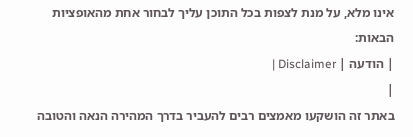אינו מלא, על מנת לצפות בכל התוכן עליך לבחור אחת מהאופציות הבאות:
| הודעה | Disclaimer |
|
באתר זה הושקעו מאמצים רבים להעביר בדרך המהירה הנאה והטובה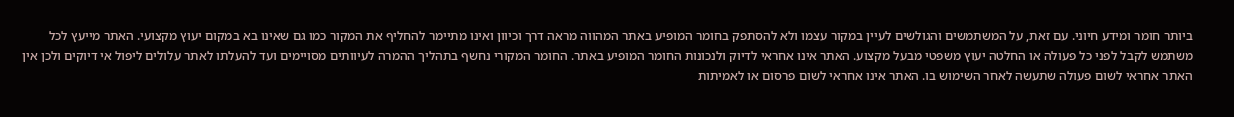ביותר חומר ומידע חיוני. עם זאת, על המשתמשים והגולשים לעיין במקור עצמו ולא להסתפק בחומר המופיע באתר המהווה מראה דרך וכיוון ואינו מתיימר להחליף את המקור כמו גם שאינו בא במקום יעוץ מקצועי. האתר מייעץ לכל משתמש לקבל לפני כל פעולה או החלטה יעוץ משפטי מבעל מקצוע. האתר אינו אחראי לדיוק ולנכונות החומר המופיע באתר. החומר המקורי נחשף בתהליך ההמרה לעיוותים מסויימים ועד להעלתו לאתר עלולים ליפול אי דיוקים ולכן אין האתר אחראי לשום פעולה שתעשה לאחר השימוש בו. האתר אינו אחראי לשום פרסום או לאמיתות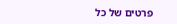פרטים של כל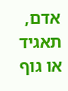אדם, תאגיד או גוף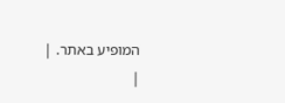המופיע באתר. |
|